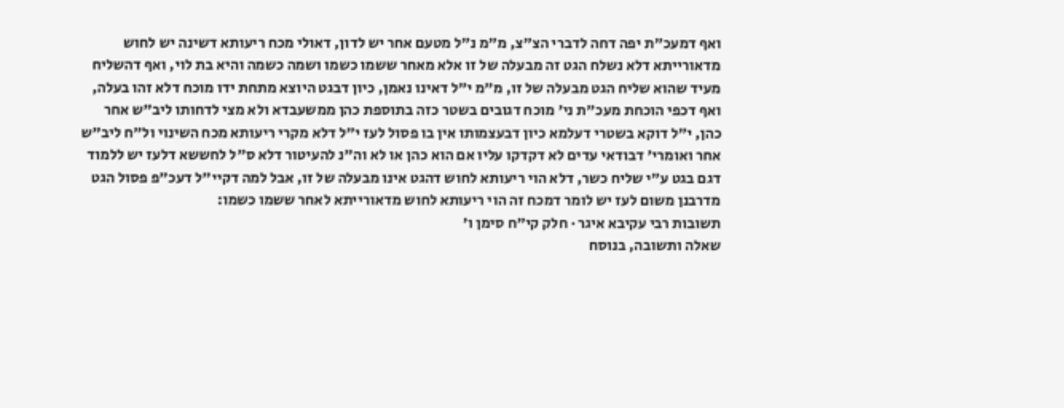ואף דמעכ"ת יפה דחה לדברי הצ"צ, מ"מ נ"ל מטעם אחר יש לדון, דאולי מכח ריעותא דשינה יש לחוש מדאורייתא דלא נשלח הגט זה מבעלה של זו אלא מאחר ששמו כשמו ושמה כשמה והיא בת לוי, ואף דהשליח מעיד שהוא שליח הגט מבעלה של זו, מ"מ י"ל דאינו נאמן, כיון דבגט היוצא מתחת ידו מוכח דלא זהו בעלה, ואף דכפי הוכחת מעכ"ת ני' מוכח דגובים בשטר כזה בתוספת כהן ממשעבדא ולא מצי לדחותו ליב"ש אחר כהן, י"ל דוקא בשטרי דעלמא כיון דבעצמותו אין בו פסול לעז י"ל דלא מקרי ריעותא מכח השינוי ול"ח ליב"ש אחר ואומרי' דבודאי עדים לא דקדקו עליו אם הוא כהן או לא וה"נ להעיטור דלא ס"ל לחששא דלעז יש ללמוד דגם בגט ע"י שליח כשר, דלא הוי ריעותא לחוש דהגט אינו מבעלה של זו, אבל למה דקיי"ל דעכ"פ פסול הגט מדרבנן משום לעז יש לומר דמכח זה הוי ריעותא לחוש מדאורייתא לאחר ששמו כשמו:
תשובות רבי עקיבא איגר · חלק קי״ח סימן ו׳
שאלה ותשובה, בנוסח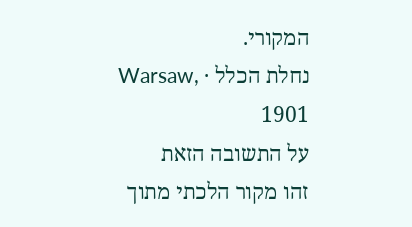המקורי.
נחלת הכלל · Warsaw, 1901
על התשובה הזאת
זהו מקור הלכתי מתוך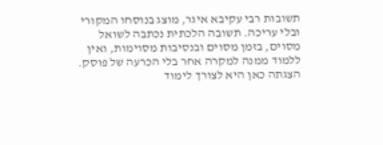תשובות רבי עקיבא איגר, מוצג בנוסחו המקורי ובלי עריכה. תשובה הלכתית נכתבה לשואל מסוים, בזמן מסוים ובנסיבות מסוימות, ואין ללמוד ממנה למקרה אחר בלי הכרעה של פוסק. הצגתה כאן היא לצורך לימוד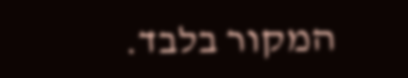המקור בלבד.